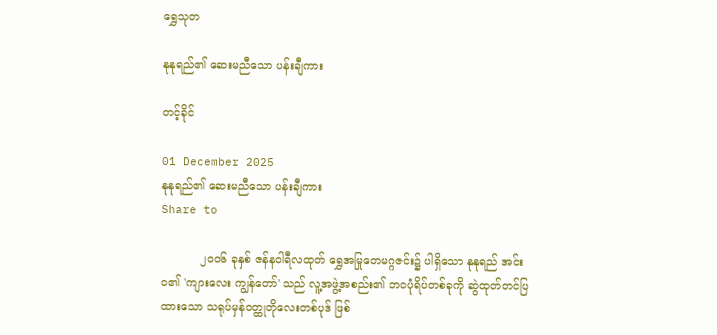ရွှေသုတ‌

နုနုရည်၏ ဆေးမညီသော ပန်းချီကား

တင့်ခိုင်

01 December 2025
နုနုရည်၏ ဆေးမညီသော ပန်းချီကား
Share to

           ၂ဝဝ၆ ခုနှစ် ဇန်နဝါရီလထုတ် ရွှေအမြုတေမဂ္ဂဇင်း၌ ပါရှိသော နုနုရည် အင်းဝ၏ 'ကျားလေး ကျွန်တော်' သည် လူ့အဖွဲ့အစည်း၏ ဘဝပုံရိပ်တစ်ခုကို ဆွဲထုတ်တင်ပြထားသော သရုပ်မှန်ဝတ္ထုတိုလေးတစ်ပုဒ် ဖြစ်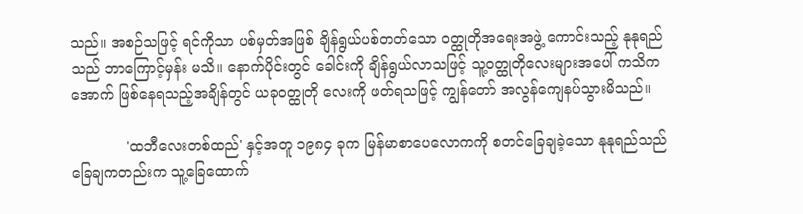သည်။ အစဉ်သဖြင့် ရင်ကိုသာ ပစ်မှတ်အဖြစ် ချိန်ရွယ်ပစ်တတ်သော ဝတ္ထုတိုအရေးအဖွဲ့ ကောင်းသည့် နုနုရည်သည် ဘာကြောင့်မှန်း မသိ။ နောက်ပိုင်းတွင် ခေါင်းကို ချိန်ရွယ်လာသဖြင့် သူ့ဝတ္ထုတိုလေးများအပေါ် ကသိကအောက် ဖြစ်နေရသည့်အချိန်တွင် ယခုဝတ္ထုတို လေးကို ဖတ်ရသဖြင့် ကျွန်တော် အလွန်ကျေနပ်သွားမိသည်။

            'ထဘီလေးတစ်ထည်' နှင့်အတူ ၁၉၈၄ ခုက မြန်မာစာပေလောကကို စတင်ခြေချခဲ့သော နုနုရည်သည် ခြေချကတည်းက သူ့ခြေထောက်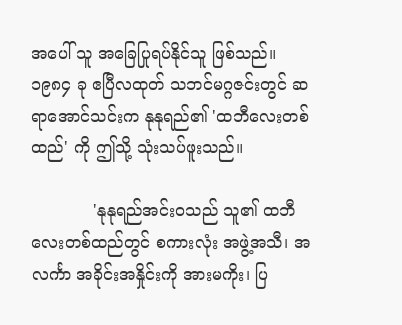အပေါ် သူ အခြေပြုရပ်နိုင်သူ ဖြစ်သည်။ ၁၉၈၄ ခု ဧပြီလထုတ် သဘင်မဂ္ဂဇင်းတွင် ဆရာအောင်သင်းက နုနုရည်၏ 'ထဘီလေးတစ်ထည်' ကို ဤသို့ သုံးသပ်ဖူးသည်။

            'နုနုရည်အင်းဝသည် သူ၏ ထဘီလေးတစ်ထည်တွင် စကားလုံး အဖွဲ့အသီ၊ အလင်္ကာ အခိုင်းအနှိုင်းကို အားမကိုး၊ ပြ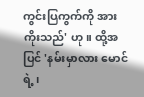ကွင်းပြကွက်ကို အားကိုးသည်' ဟု။ ထို့အပြင် 'နမ်းမှာလား မောင်ရဲ့၊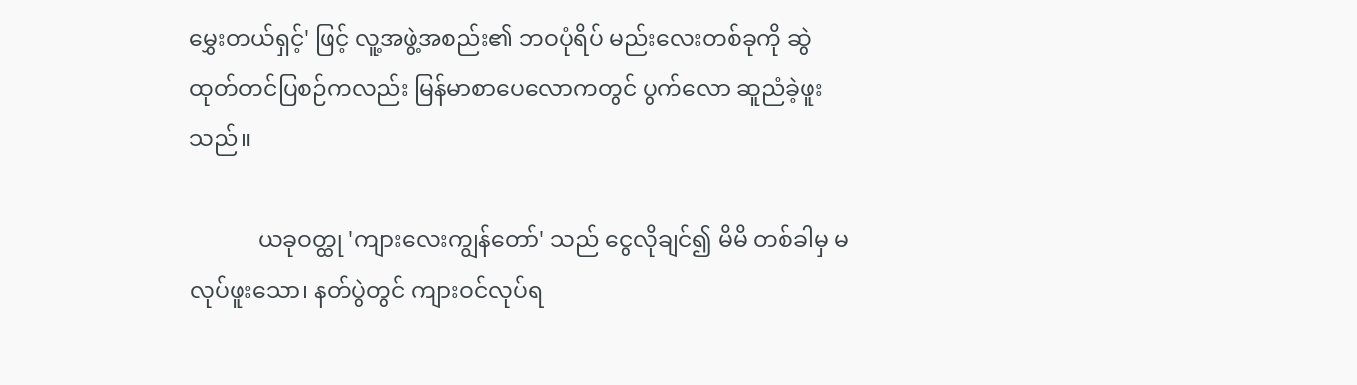မွှေးတယ်ရှင့်' ဖြင့် လူ့အဖွဲ့အစည်း၏ ဘဝပုံရိပ် မည်းလေးတစ်ခုကို ဆွဲထုတ်တင်ပြစဉ်ကလည်း မြန်မာစာပေလောကတွင် ပွက်လော ဆူညံခဲ့ဖူးသည်။

            ယခုဝတ္ထု 'ကျားလေးကျွန်တော်' သည် ငွေလိုချင်၍ မိမိ တစ်ခါမှ မလုပ်ဖူးသော၊ နတ်ပွဲတွင် ကျားဝင်လုပ်ရ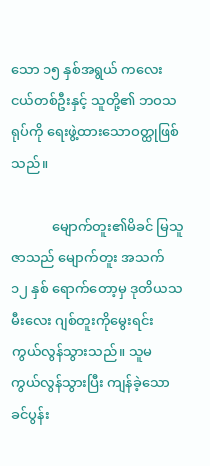သော ၁၅ နှစ်အရွယ် ကလေးငယ်တစ်ဦးနှင့် သူတို့၏ ဘဝသရုပ်ကို ရေးဖွဲ့ထားသောဝတ္ထုဖြစ်သည်။

            မျောက်တူး၏မိခင် မြသူဇာသည် မျောက်တူး အသက် ၁၂ နှစ် ရောက်တော့မှ ဒုတိယသမီးလေး ဂျစ်တူးကိုမွေးရင်း ကွယ်လွန်သွားသည်။ သူမ ကွယ်လွန်သွားပြီး ကျန်ခဲ့သော ခင်ပွန်း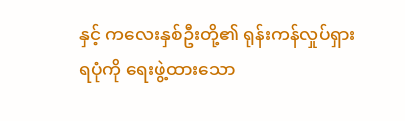နှင့် ကလေးနှစ်ဦးတို့၏ ရုန်းကန်လှုပ်ရှားရပုံကို ရေးဖွဲ့ထားသော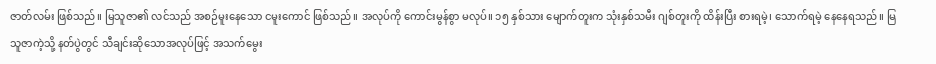ဇာတ်လမ်း ဖြစ်သည်။ မြသူဇာ၏ လင်သည် အစဉ်မူးနေသော ငမူးကောင် ဖြစ်သည်။ အလုပ်ကို ကောင်းမွန်စွာ မလုပ်။ ၁၅ နှစ်သား မျောက်တူးက သုံးနှစ်သမီး ဂျစ်တူးကို ထိန်းပြီး စားရမဲ့၊ သောက်ရမဲ့ နေနေရသည်။ မြသူဇာကဲ့သို့ နတ်ပွဲတွင် သီချင်းဆိုသောအလုပ်ဖြင့် အသက်မွေး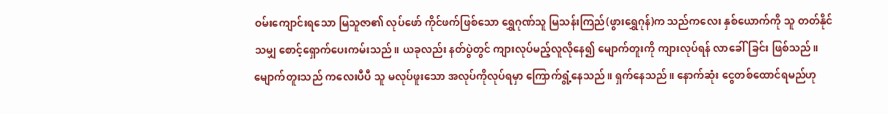ဝမ်းကျောင်းရသော မြသူဇာ၏ လုပ်ဖော် ကိုင်ဖက်ဖြစ်သော ရွှေဂုဏ်သူ မြသန်းကြည်(ဖွားရွှေဂုန်)က သည်ကလေး နှစ်ယောက်ကို သူ တတ်နိုင်သမျှ စောင့်ရှောက်ပေးကမ်းသည်။ ယခုလည်း နတ်ပွဲတွင် ကျားလုပ်မည့်လူလိုနေ၍ မျောက်တူးကို ကျားလုပ်ရန် လာခေါ်ခြင်း ဖြစ်သည်။ မျောက်တူးသည် ကလေးပီပီ သူ မလုပ်ဖူးသော အလုပ်ကိုလုပ်ရမှာ ကြောက်ရွံ့နေသည်။ ရှက်နေသည်။ နောက်ဆုံး ငွေတစ်ထောင်ရမည်ဟု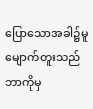ပြောသောအခါ၌မူ မျောက်တူးသည် ဘာကိုမှ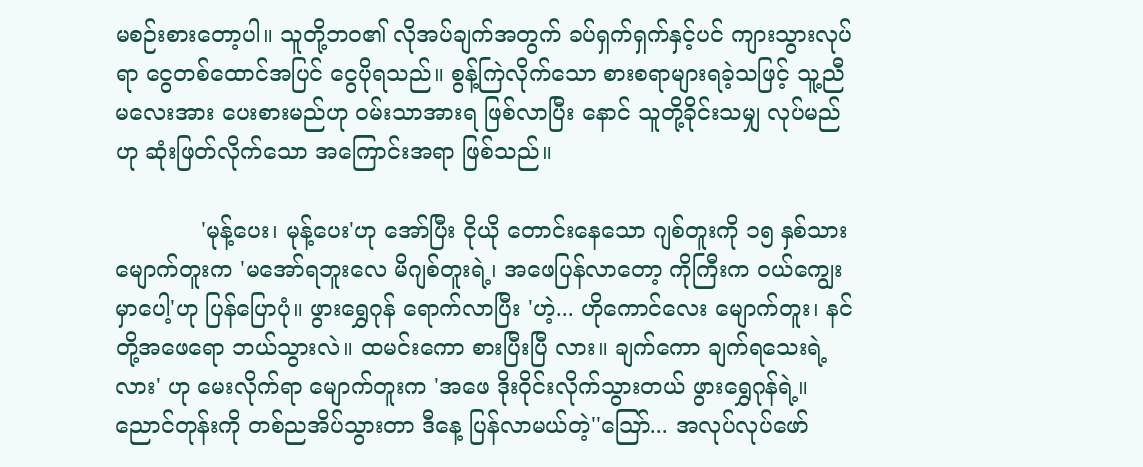မစဉ်းစားတော့ပါ။ သူတို့ဘဝ၏ လိုအပ်ချက်အတွက် ခပ်ရှက်ရှက်နှင့်ပင် ကျားသွားလုပ်ရာ ငွေတစ်ထောင်အပြင် ငွေပိုရသည်။ စွန့်ကြဲလိုက်သော စားစရာများရခဲ့သဖြင့် သူ့ညီမလေးအား ပေးစားမည်ဟု ဝမ်းသာအားရ ဖြစ်လာပြီး နောင် သူတို့ခိုင်းသမျှ လုပ်မည်ဟု ဆုံးဖြတ်လိုက်သော အကြောင်းအရာ ဖြစ်သည်။

            'မုန့်ပေး၊ မုန့်ပေး'ဟု အော်ပြီး ငိုယို တောင်းနေသော ဂျစ်တူးကို ၁၅ နှစ်သား မျောက်တူးက 'မအော်ရဘူးလေ မိဂျစ်တူးရဲ့၊ အဖေပြန်လာတော့ ကိုကြီးက ဝယ်ကျွေးမှာပေါ့'ဟု ပြန်ပြောပုံ။ ဖွားရွှေဂုန် ရောက်လာပြီး 'ဟဲ့... ဟိုကောင်လေး မျောက်တူး၊ နင်တို့အဖေရော ဘယ်သွားလဲ။ ထမင်းကော စားပြီးပြီ လား။ ချက်ကော ချက်ရသေးရဲ့လား' ဟု မေးလိုက်ရာ မျောက်တူးက 'အဖေ ဒိုးဝိုင်းလိုက်သွားတယ် ဖွားရွှေဂုန်ရဲ့။ ညောင်တုန်းကို တစ်ညအိပ်သွားတာ ဒီနေ့ ပြန်လာမယ်တဲ့''သြော်... အလုပ်လုပ်ဖော်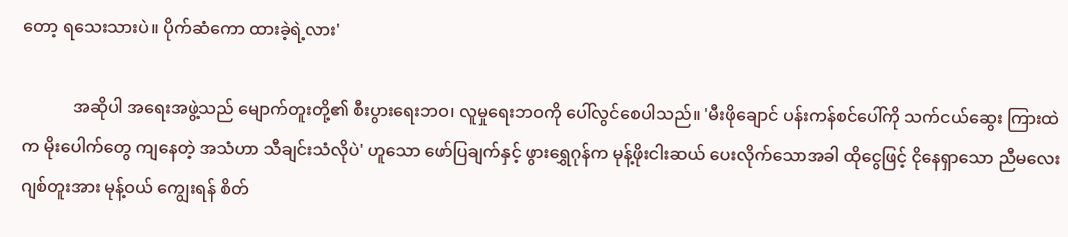တော့ ရသေးသားပဲ။ ပိုက်ဆံကော ထားခဲ့ရဲ့လား'

            အဆိုပါ အရေးအဖွဲ့သည် မျောက်တူးတို့၏ စီးပွားရေးဘဝ၊ လူမှုရေးဘဝကို ပေါ်လွင်စေပါသည်။ 'မီးဖိုချောင် ပန်းကန်စင်ပေါ်ကို သက်ငယ်ဆွေး ကြားထဲက မိုးပေါက်တွေ ကျနေတဲ့ အသံဟာ သီချင်းသံလိုပဲ' ဟူသော ဖော်ပြချက်နှင့် ဖွားရွှေဂုန်က မုန့်ဖိုးငါးဆယ် ပေးလိုက်သောအခါ ထိုငွေဖြင့် ငိုနေရှာသော ညီမလေးဂျစ်တူးအား မုန့်ဝယ် ကျွေးရန် စိတ်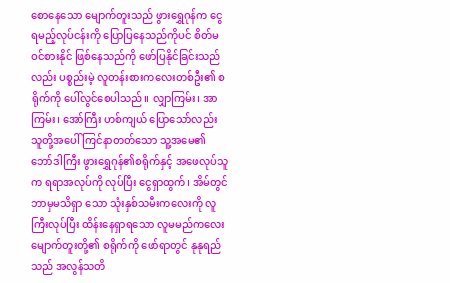စောနေသော မျောက်တူးသည် ဖွားရွှေဂုန်က ငွေရမည့်လုပ်ငန်းကို ပြောပြနေသည်ကိုပင် စိတ်မဝင်စားနိုင် ဖြစ်နေသည်ကို ဖော်ပြနိုင်ခြင်းသည်လည်း ပစ္စည်းမဲ့ လူတန်းစားကလေးတစ်ဦး၏ စရိုက်ကို ပေါ်လွင်စေပါသည်။ လျှာကြမ်း၊ အာကြမ်း၊ အော်ကြီး ဟစ်ကျယ် ပြောသော်လည်း သူတို့အပေါ် ကြင်နာတတ်သော သူ့အမေ၏ ဘော်ဒါကြီး ဖွားရွှေဂုန်၏စရိုက်နှင့် အဖေလုပ်သူက ရရာအလုပ်ကို လုပ်ပြီး ငွေရှာထွက်၊ အိမ်တွင် ဘာမှမသိရှာ သော သုံးနှစ်သမီးကလေးကို လူကြီးလုပ်ပြီး ထိန်းနေရှာရသော လူမမည်ကလေး မျောက်တူးတို့၏ စရိုက်ကို ဖော်ရာတွင် နုနုရည်သည် အလွန်သတိ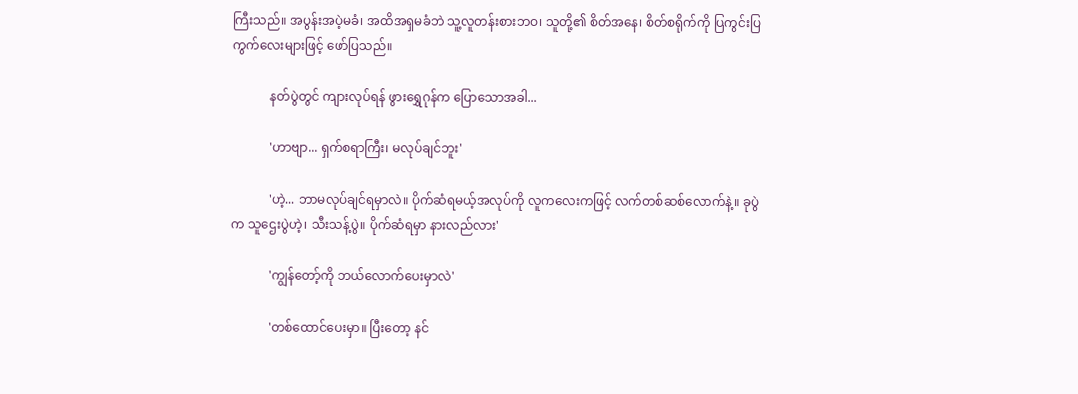ကြီးသည်။ အပွန်းအပဲ့မခံ၊ အထိအရှမခံဘဲ သူ့လူတန်းစားဘဝ၊ သူတို့၏ စိတ်အနေ၊ စိတ်စရိုက်ကို ပြကွင်းပြကွက်လေးများဖြင့် ဖော်ပြသည်။

            နတ်ပွဲတွင် ကျားလုပ်ရန် ဖွားရွှေဂုန်က ပြောသောအခါ...

            'ဟာဗျာ... ရှက်စရာကြီး၊ မလုပ်ချင်ဘူး'

            'ဟဲ့... ဘာမလုပ်ချင်ရမှာလဲ။ ပိုက်ဆံရမယ့်အလုပ်ကို လူကလေးကဖြင့် လက်တစ်ဆစ်လောက်နဲ့။ ခုပွဲက သူဌေးပွဲဟဲ့၊ သီးသန့်ပွဲ။ ပိုက်ဆံရမှာ နားလည်လား'

            'ကျွန်တော့်ကို ဘယ်လောက်ပေးမှာလဲ'

            'တစ်ထောင်ပေးမှာ။ ပြီးတော့ နင်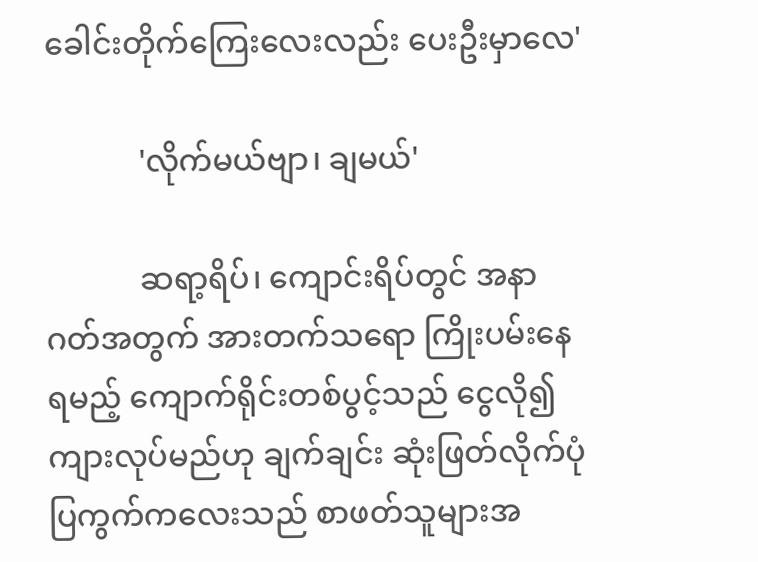ခေါင်းတိုက်ကြေးလေးလည်း ပေးဦးမှာလေ'

            'လိုက်မယ်ဗျာ၊ ချမယ်'

            ဆရာ့ရိပ်၊ ကျောင်းရိပ်တွင် အနာဂတ်အတွက် အားတက်သရော ကြိုးပမ်းနေရမည့် ကျောက်ရိုင်းတစ်ပွင့်သည် ငွေလို၍ ကျားလုပ်မည်ဟု ချက်ချင်း ဆုံးဖြတ်လိုက်ပုံ ပြကွက်ကလေးသည် စာဖတ်သူများအ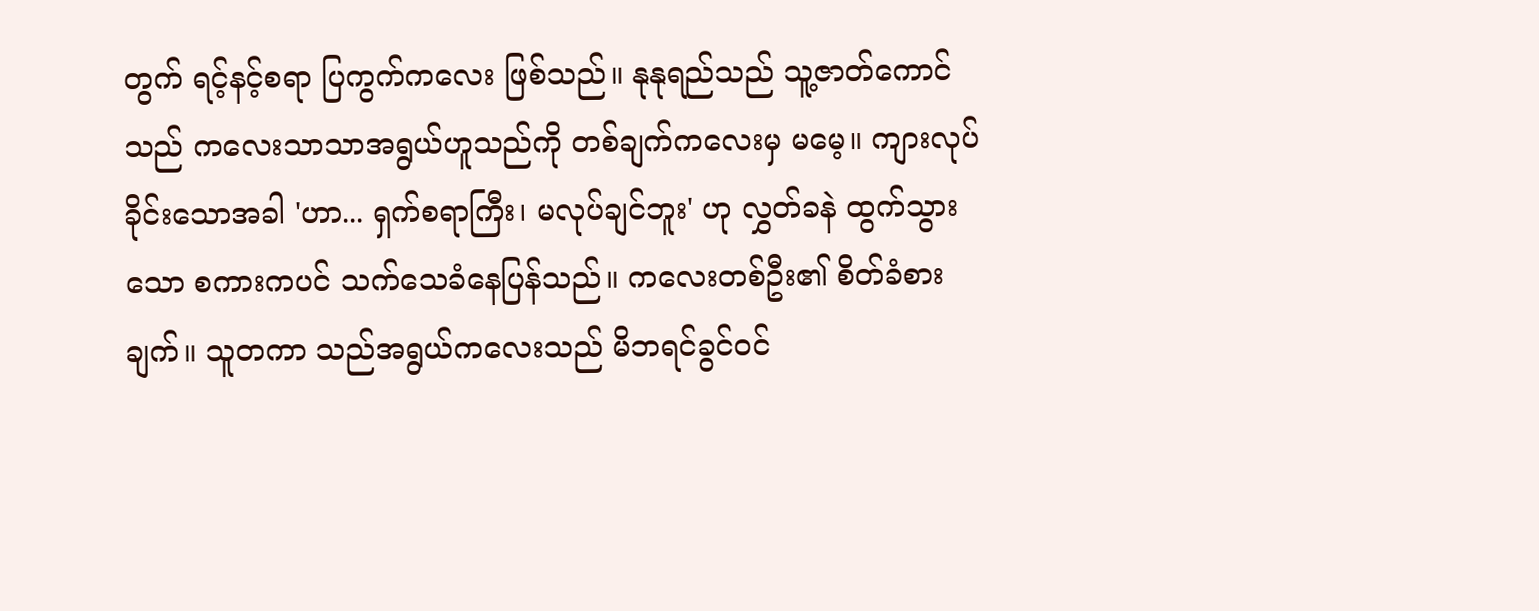တွက် ရင့်နင့်စရာ ပြကွက်ကလေး ဖြစ်သည်။ နုနုရည်သည် သူ့ဇာတ်ကောင်သည် ကလေးသာသာအရွယ်ဟူသည်ကို တစ်ချက်ကလေးမှ မမေ့။ ကျားလုပ်ခိုင်းသောအခါ 'ဟာ... ရှက်စရာကြီး၊ မလုပ်ချင်ဘူး' ဟု လွှတ်ခနဲ ထွက်သွားသော စကားကပင် သက်သေခံနေပြန်သည်။ ကလေးတစ်ဦး၏ စိတ်ခံစားချက်။ သူတကာ သည်အရွယ်ကလေးသည် မိဘရင်ခွင်ဝင်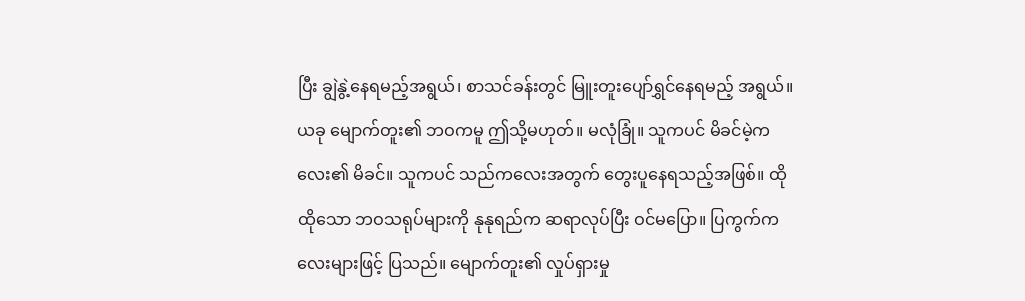ပြီး ချွဲနွဲ့နေရမည့်အရွယ်၊ စာသင်ခန်းတွင် မြူးတူးပျော်ရွှင်နေရမည့် အရွယ်။ ယခု မျောက်တူး၏ ဘဝကမူ ဤသို့မဟုတ်။ မလုံခြုံ။ သူကပင် မိခင်မဲ့ကလေး၏ မိခင်။ သူကပင် သည်ကလေးအတွက် တွေးပူနေရသည့်အဖြစ်။ ထိုထိုသော ဘဝသရုပ်များကို နုနုရည်က ဆရာလုပ်ပြီး ဝင်မပြော။ ပြကွက်ကလေးများဖြင့် ပြသည်။ မျောက်တူး၏ လှုပ်ရှားမှု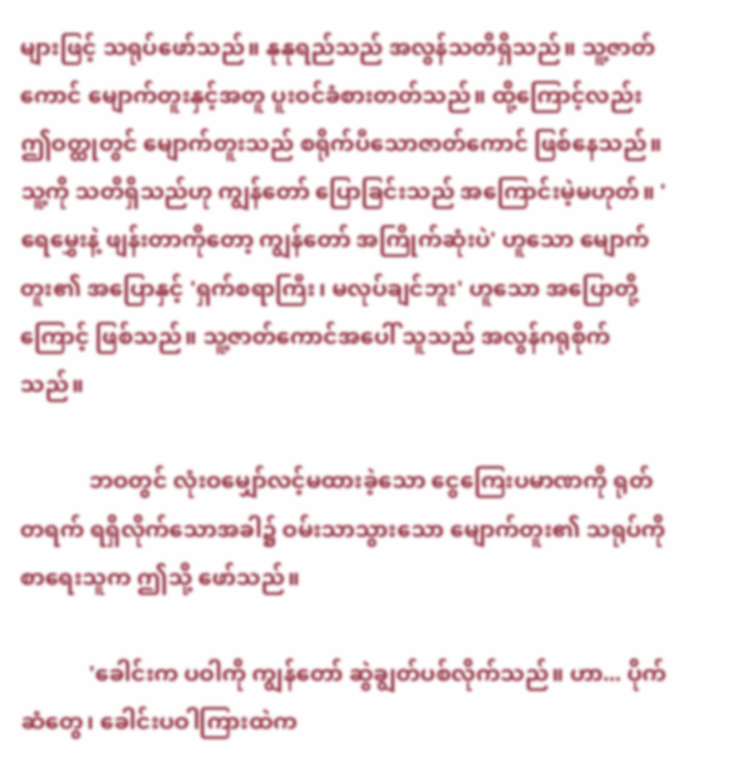များဖြင့် သရုပ်ဖော်သည်။ နုနုရည်သည် အလွန်သတိရှိသည်။ သူ့ဇာတ်ကောင် မျောက်တူးနှင့်အတူ ပူးဝင်ခံစားတတ်သည်။ ထို့ကြောင့်လည်း ဤဝတ္ထုတွင် မျောက်တူးသည် စရိုက်ပီသောဇာတ်ကောင် ဖြစ်နေသည်။ သူ့ကို သတိရှိသည်ဟု ကျွန်တော် ပြောခြင်းသည် အကြောင်းမဲ့မဟုတ်။ 'ရေမွှေးနဲ့ ဖျန်းတာကိုတော့ ကျွန်တော် အကြိုက်ဆုံးပဲ' ဟူသော မျောက်တူး၏ အပြောနှင့် 'ရှက်စရာကြီး၊ မလုပ်ချင်ဘူး' ဟူသော အပြောတို့ကြောင့် ဖြစ်သည်။ သူ့ဇာတ်ကောင်အပေါ် သူသည် အလွန်ဂရုစိုက်သည်။

            ဘဝတွင် လုံးဝမျှော်လင့်မထားခဲ့သော ငွေကြေးပမာဏကို ရုတ်တရက် ရရှိလိုက်သောအခါ၌ ဝမ်းသာသွားသော မျောက်တူး၏ သရုပ်ကို စာရေးသူက ဤသို့ ဖော်သည်။

            'ခေါင်းက ပဝါကို ကျွန်တော် ဆွဲချွတ်ပစ်လိုက်သည်။ ဟာ... ပိုက်ဆံတွေ၊ ခေါင်းပဝါကြားထဲက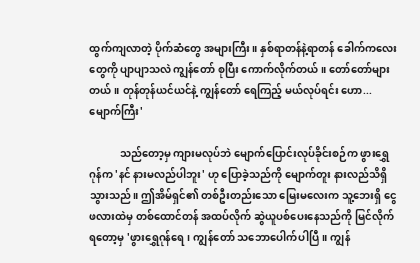ထွက်ကျလာတဲ့ ပိုက်ဆံတွေ အများကြီး။ နှစ်ရာတန်နဲ့ရာတန် ခေါက်ကလေးတွေကို ပျာပျာသလဲ ကျွန်တော် စုပြီး ကောက်လိုက်တယ်။ တော်တော်များတယ်။ တုန်တုန်ယင်ယင်နဲ့ ကျွန်တော် ရေကြည့် မယ်လုပ်ရင်း ဟော... မျောက်ကြီး'

            သည်တော့မှ ကျားမလုပ်ဘဲ မျောက်ပြောင်းလုပ်ခိုင်းစဉ်က ဖွားရွှေဂုန်က 'နင် နားမလည်ပါဘူး' ဟု ပြောခဲ့သည်ကို မျောက်တူး နားလည်သိရှိသွားသည်။ ဤအိမ်ရှင်၏ တစ်ဦးတည်းသော မြေးမလေးက သူ့ဘေးရှိ ငွေဖလားထဲမှ တစ်ထောင်တန် အထပ်လိုက် ဆွဲယူပစ်ပေးနေသည်ကို မြင်လိုက်ရတော့မှ 'ဖွားရွှေဂုန်ရေ၊ ကျွန်တော် သဘောပေါက်ပါပြီ။ ကျွန်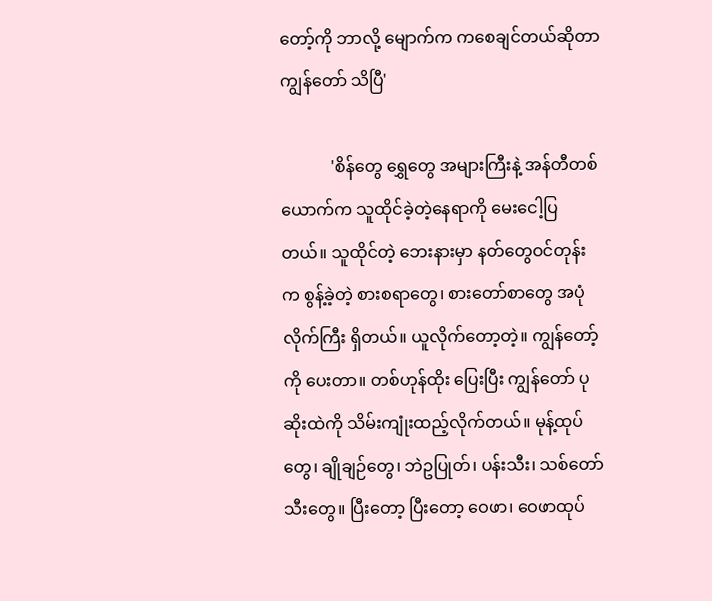တော့်ကို ဘာလို့ မျောက်က ကစေချင်တယ်ဆိုတာ ကျွန်တော် သိပြီ'

            'စိန်တွေ ရွှေတွေ အများကြီးနဲ့ အန်တီတစ်ယောက်က သူထိုင်ခဲ့တဲ့နေရာကို မေးငေါ့ပြတယ်။ သူထိုင်တဲ့ ဘေးနားမှာ နတ်တွေဝင်တုန်းက စွန့်ခဲ့တဲ့ စားစရာတွေ၊ စားတော်စာတွေ အပုံလိုက်ကြီး ရှိတယ်။ ယူလိုက်တော့တဲ့။ ကျွန်တော့်ကို ပေးတာ။ တစ်ဟုန်ထိုး ပြေးပြီး ကျွန်တော် ပုဆိုးထဲကို သိမ်းကျုံးထည့်လိုက်တယ်။ မုန့်ထုပ်တွေ၊ ချိုချဉ်တွေ၊ ဘဲဥပြုတ်၊ ပန်းသီး၊ သစ်တော်သီးတွေ။ ပြီးတော့ ပြီးတော့ ဝေဖာ၊ ဝေဖာထုပ်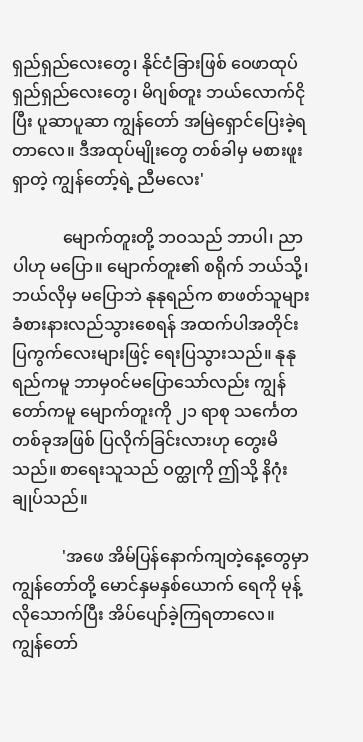ရှည်ရှည်လေးတွေ၊ နိုင်ငံခြားဖြစ် ဝေဖာထုပ် ရှည်ရှည်လေးတွေ၊ မိဂျစ်တူး ဘယ်လောက်ငိုပြီး ပူဆာပူဆာ ကျွန်တော် အမြဲရှောင်ပြေးခဲ့ရတာလေ။ ဒီအထုပ်မျိုးတွေ တစ်ခါမှ မစားဖူးရှာတဲ့ ကျွန်တော့်ရဲ့ ညီမလေး'

            မျောက်တူးတို့ ဘဝသည် ဘာပါ၊ ညာပါဟု မပြော။ မျောက်တူး၏ စရိုက် ဘယ်သို့၊ ဘယ်လိုမှ မပြောဘဲ နုနုရည်က စာဖတ်သူများ ခံစားနားလည်သွားစေရန် အထက်ပါအတိုင်း ပြကွက်လေးများဖြင့် ရေးပြသွားသည်။ နုနုရည်ကမူ ဘာမှဝင်မပြောသော်လည်း ကျွန်တော်ကမူ မျောက်တူးကို ၂၁ ရာစု သင်္ကေတ တစ်ခုအဖြစ် ပြလိုက်ခြင်းလားဟု တွေးမိသည်။ စာရေးသူသည် ဝတ္ထုကို ဤသို့ နိဂုံးချုပ်သည်။

            'အဖေ အိမ်ပြန်နောက်ကျတဲ့နေ့တွေမှာ ကျွန်တော်တို့ မောင်နှမနှစ်ယောက် ရေကို မုန့်လိုသောက်ပြီး အိပ်ပျော်ခဲ့ကြရတာလေ။ ကျွန်တော်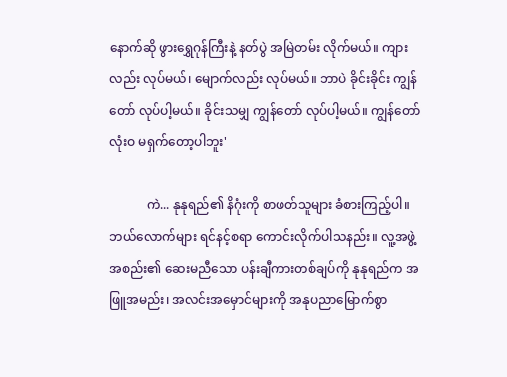နောက်ဆို ဖွားရွှေဂုန်ကြီးနဲ့ နတ်ပွဲ အမြဲတမ်း လိုက်မယ်။ ကျားလည်း လုပ်မယ်၊ မျောက်လည်း လုပ်မယ်။ ဘာပဲ ခိုင်းခိုင်း ကျွန်တော် လုပ်ပါ့မယ်။ ခိုင်းသမျှ ကျွန်တော် လုပ်ပါ့မယ်။ ကျွန်တော် လုံးဝ မရှက်တော့ပါဘူး'

            ကဲ... နုနုရည်၏ နိဂုံးကို စာဖတ်သူများ ခံစားကြည့်ပါ။ ဘယ်လောက်များ ရင်နင့်စရာ ကောင်းလိုက်ပါသနည်း။ လူ့အဖွဲ့အစည်း၏ ဆေးမညီသော ပန်းချီကားတစ်ချပ်ကို နုနုရည်က အဖြူအမည်း၊ အလင်းအမှောင်များကို အနုပညာမြောက်စွာ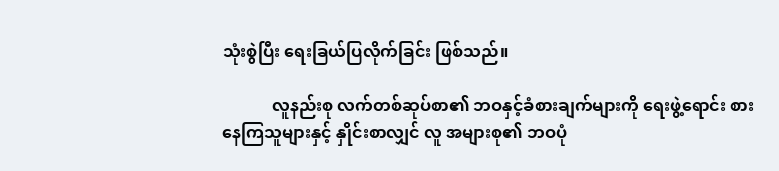သုံးစွဲပြီး ရေးခြယ်ပြလိုက်ခြင်း ဖြစ်သည်။

            လူနည်းစု လက်တစ်ဆုပ်စာ၏ ဘဝနှင့်ခံစားချက်များကို ရေးဖွဲ့ရောင်း စားနေကြသူများနှင့် နှိုင်းစာလျှင် လူ အများစု၏ ဘဝပုံ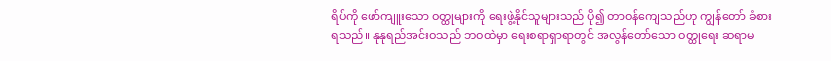ရိပ်ကို ဖော်ကျူးသော ဝတ္ထုများကို ရေးဖွဲ့နိုင်သူများသည် ပို၍ တာဝန်ကျေသည်ဟု ကျွန်တော် ခံစားရသည်။ နုနုရည်အင်းဝသည် ဘဝထဲမှာ ရေးစရာရှာရာတွင် အလွန်တော်သော ဝတ္ထုရေး ဆရာမ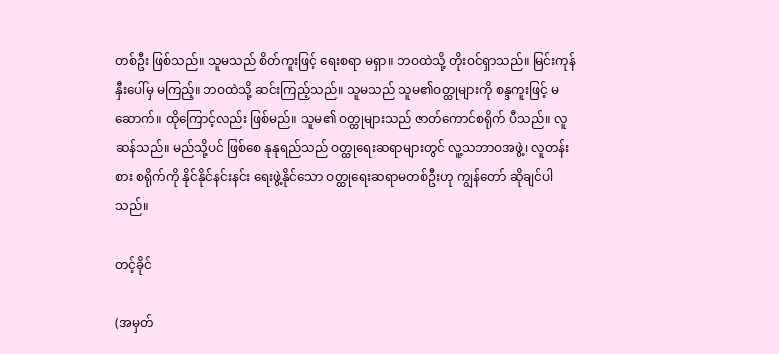တစ်ဦး ဖြစ်သည်။ သူမသည် စိတ်ကူးဖြင့် ရေးစရာ မရှာ။ ဘဝထဲသို့ တိုးဝင်ရှာသည်။ မြင်းကုန်နှီးပေါ်မှ မကြည့်။ ဘဝထဲသို့ ဆင်းကြည့်သည်။ သူမသည် သူမ၏ဝတ္ထုများကို စန္ဒကူးဖြင့် မဆောက်။ ထိုကြောင့်လည်း ဖြစ်မည်။ သူမ၏ ဝတ္ထုများသည် ဇာတ်ကောင်စရိုက် ပီသည်။ လူဆန်သည်။ မည်သို့ပင် ဖြစ်စေ နုနုရည်သည် ဝတ္ထုရေးဆရာများတွင် လူ့သဘာဝအဖွဲ့၊ လူတန်းစား စရိုက်ကို နိုင်နိုင်နင်းနင်း ရေးဖွဲ့နိုင်သော ဝတ္ထုရေးဆရာမတစ်ဦးဟု ကျွန်တော် ဆိုချင်ပါသည်။

တင့်ခိုင်

(အမှတ်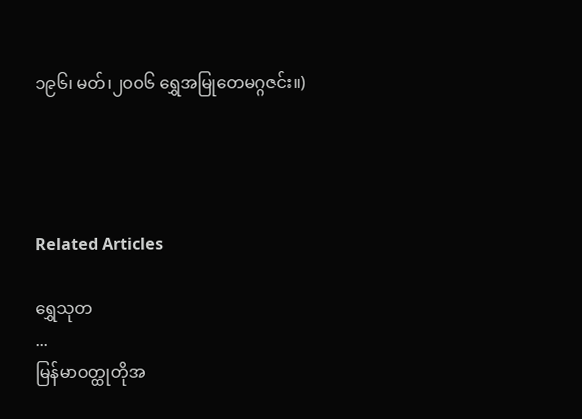၁၉၆၊ မတ်၊၂၀၀၆ ရွှေအမြုတေမဂ္ဂဇင်း။)




Related Articles

ရွှေသုတ‌
...
မြန်မာဝတ္ထုတိုအ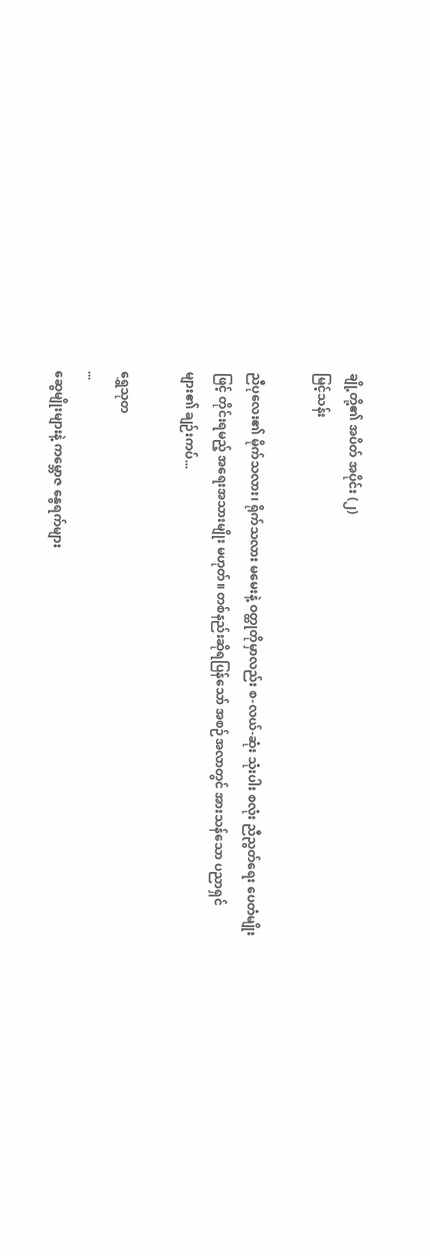ချို့တို့၏ အပိတ် အပိုင်း (၂)
မြင့်သန်း

ညီပုလေး၏ မိုက်သလား၊ ရိုက်သလား မမေးနဲ့ ဝတ္ထုတိုမှာလည်း စ-လယ်-ဆုံး သုံးပါး စလုံး ညီညွတ်ရေး ပေတံမျိုးဖြင့် တိုင်းရမည့် အရေးအသားမျိုး မဟုတ်။ တစ်နည်းဆိုရပြန်သော် အစဉ်အလာတွင် အားသန်သော ပညာရှင်များ၏ ချဉ်းကပ်...

ရွှေသုတ‌
...
ဆွေမျိုးများနဲ့ ကမ္ဘောဇ နွေရက်များ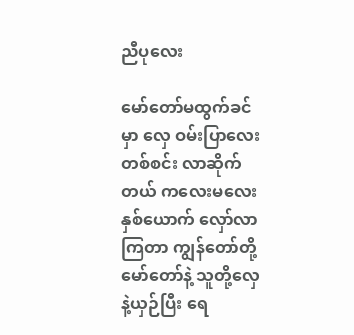ညီပုလေး

မော်တော်မထွက်ခင်မှာ လှေ ဝမ်းပြာလေး တစ်စင်း လာဆိုက်တယ် ကလေးမလေး နှစ်ယောက် လှော်လာကြတာ ကျွန်တော်တို့ မော်တော်နဲ့ သူတို့လှေနဲ့ယှဉ်ပြီး ရေ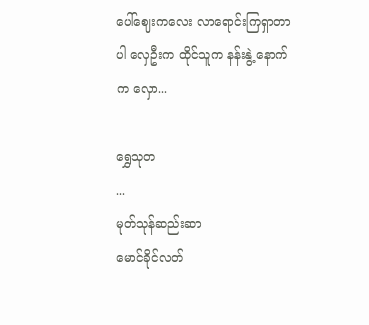ပေါ်ဈေးကလေး လာရောင်းကြရှာတာပါ လှေဦးက ထိုင်သူက နန်းနွဲ့ နောက်က လှော...

ရွှေသုတ‌
...
မုတ်သုန်ဆည်းဆာ
မောင်ခိုင်လတ်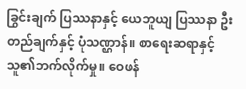ခြွင်းချက် ပြဿနာနှင့် ယေဘူယျ ပြဿနာ ဦးတည်ချက်နှင့် ပုံသဏ္ဌာန်။ စာရေးဆရာနှင့် သူ၏ဘက်လိုက်မှု။ ဝေဖန်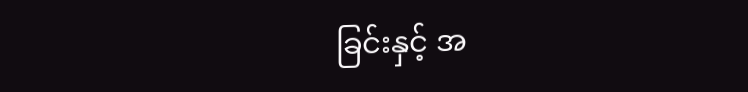ခြင်းနှင့် အ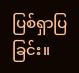ပြစ်ရှာပြခြင်း။